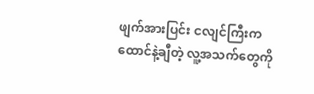ဖျက်အားပြင်း ငလျင်ကြီးက ထောင်နဲ့ချီတဲ့ လူ့အသက်တွေကို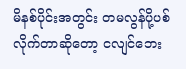မိနစ်ပိုင်းအတွင်း တမလွန်ပို့ပစ် လိုက်တာဆိုတော့ ငလျင်ဘေး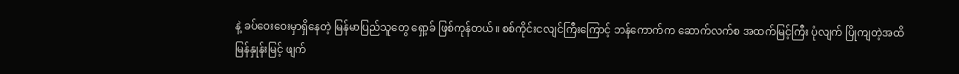နဲ့ ခပ်ဝေးဝေးမှာရှိနေတဲ့ မြန်မာပြည်သူတွေ ရှော့ခ် ဖြစ်ကုန်တယ်။ စစ်ကိုင်းငလျင်ကြီးကြောင့် ဘန်ကောက်က ဆောက်လက်စ အထက်မြင့်ကြီး ပုံလျက် ပြိုကျတဲ့အထိ မြန်နှုန်းမြင့် ဖျက်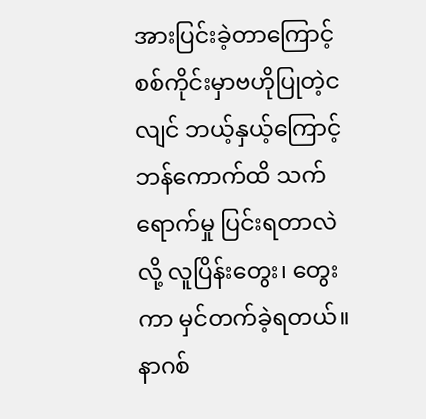အားပြင်းခဲ့တာကြောင့် စစ်ကိုင်းမှာဗဟိုပြုတဲ့ငလျင် ဘယ့်နှယ့်ကြောင့် ဘန်ကောက်ထိ သက်ရောက်မှု ပြင်းရတာလဲလို့ လူပြိန်းတွေး၊ တွေးကာ မှင်တက်ခဲ့ရတယ်။
နာဂစ်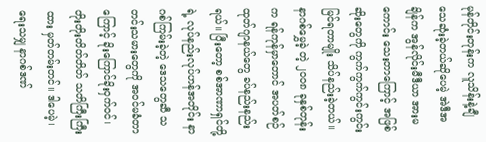မုန်တိုင်းတုန်းက လူသိန်းနဲ့ချီ သေဆုံးခဲ့တယ်ဆိုပေမဲ့ အဲဒီအချိန်က အွန်လိုင်းမီဒီယာ အားမကောင်း သေးတာကြောင့် အဖြစ်ဆိုးတွေကို ကွက်ကွက်ကွင်းကွင်းမြင်ရတာမျိုး သိပ်နည်းခဲ့တယ်။ နာဂစ်မွှေခဲ့ တဲ့ ၂၀၀၈ ခုနှစ်တုန်းက ရန်ကုန်မှာတောင် အပတ်စဉ်ထုတ်ဂျာနယ်တွေ ခပ်နည်းနည်းရယ်။ ပြီးတော့ စစ်အာဏာရှင်တို့ရဲ့ လုပ်နည်းလုပ်ဟန်အတိုင်း နာဂစ်ကြမ်းခဲ့တဲ့ ဒေသတွေဆီ သတင်းသမားတွေကို အဝင်မခံတာကြောင့် ခိုးကြောင်ခိုးဝှက်ဝင်၊ တိုးတိုးတိတ်တိတ် သတိကြီးကြီးထား မှတ်တမ်းတင်။ ဒါပေမဲ့၊ ရေးသမျှ နာဂစ်ဒဏ်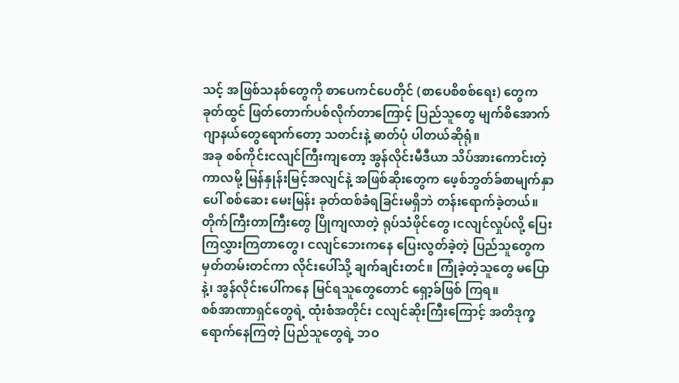သင့် အဖြစ်သနစ်တွေကို စာပေကင်ပေတိုင် (စာပေစိစစ်ရေး) တွေက ခုတ်ထွင် ဖြတ်တောက်ပစ်လိုက်တာကြောင့် ပြည်သူတွေ မျက်စိအောက် ဂျာနယ်တွေရောက်တော့ သတင်းနဲ့ ဓာတ်ပုံ ပါတယ်ဆိုရုံ။
အခု စစ်ကိုင်းငလျင်ကြီးကျတော့ အွန်လိုင်းမီဒီယာ သိပ်အားကောင်းတဲ့ကာလမို့ မြန်နှုန်းမြင့်အလျင်နဲ့ အဖြစ်ဆိုးတွေက ဖေ့စ်ဘွတ်ခ်စာမျက်နှာပေါ် စစ်ဆေး မေးမြန်း ခုတ်ထစ်ခံရခြင်းမရှိဘဲ တန်းရောက်ခဲ့တယ်။ တိုက်ကြီးတာကြီးတွေ ပြိုကျလာတဲ့ ရုပ်သံဖိုင်တွေ ၊ငလျင်လှုပ်လို့ ပြေးကြလွှားကြတာတွေ၊ ငလျင်ဘေးကနေ ပြေးလွတ်ခဲ့တဲ့ ပြည်သူတွေက မှတ်တမ်းတင်ကာ လိုင်းပေါ်သို့ ချက်ချင်းတင်။ ကြုံခဲ့တဲ့သူတွေ မပြောနဲ့၊ အွန်လိုင်းပေါ်ကနေ မြင်ရသူတွေတောင် ရှော့ခ်ဖြစ် ကြရ။
စစ်အာဏာရှင်တွေရဲ့ ထုံးစံအတိုင်း ငလျင်ဆိုးကြီးကြောင့် အတိဒုက္ခရောက်နေကြတဲ့ ပြည်သူတွေရဲ့ ဘဝ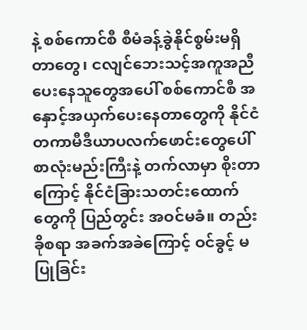နဲ့ စစ်ကောင်စီ စီမံခန့်ခွဲနိုင်စွမ်းမရှိတာတွေ၊ ငလျင်ဘေးသင့်အကူအညီပေးနေသူတွေအပေါ် စစ်ကောင်စီ အနှောင့်အယှက်ပေးနေတာတွေကို နိုင်ငံတကာမီဒီယာပလက်ဖောင်းတွေပေါ် စာလုံးမည်းကြီးနဲ့ တက်လာမှာ စိုးတာကြောင့် နိုင်ငံခြားသတင်းထောက်တွေကို ပြည်တွင်း အဝင်မခံ။ တည်းခိုစရာ အခက်အခဲကြောင့် ဝင်ခွင့် မပြုခြင်း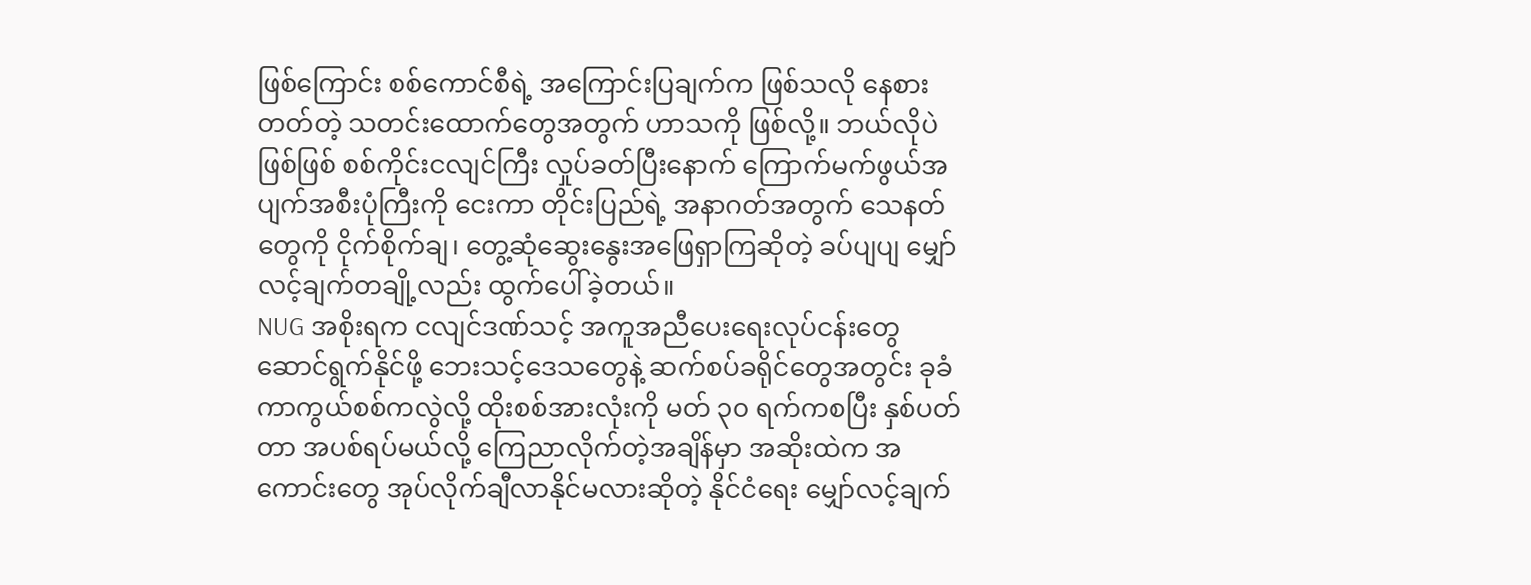ဖြစ်ကြောင်း စစ်ကောင်စီရဲ့ အကြောင်းပြချက်က ဖြစ်သလို နေစားတတ်တဲ့ သတင်းထောက်တွေအတွက် ဟာသကို ဖြစ်လို့။ ဘယ်လိုပဲဖြစ်ဖြစ် စစ်ကိုင်းငလျင်ကြီး လှုပ်ခတ်ပြီးနောက် ကြောက်မက်ဖွယ်အပျက်အစီးပုံကြီးကို ငေးကာ တိုင်းပြည်ရဲ့ အနာဂတ်အတွက် သေနတ်တွေကို ငိုက်စိုက်ချ၊ တွေ့ဆုံဆွေးနွေးအဖြေရှာကြဆိုတဲ့ ခပ်ပျပျ မျှော်လင့်ချက်တချို့လည်း ထွက်ပေါ်ခဲ့တယ်။
NUG အစိုးရက ငလျင်ဒဏ်သင့် အကူအညီပေးရေးလုပ်ငန်းတွေ ဆောင်ရွက်နိုင်ဖို့ ဘေးသင့်ဒေသတွေနဲ့ ဆက်စပ်ခရိုင်တွေအတွင်း ခုခံကာကွယ်စစ်ကလွဲလို့ ထိုးစစ်အားလုံးကို မတ် ၃၀ ရက်ကစပြီး နှစ်ပတ်တာ အပစ်ရပ်မယ်လို့ ကြေညာလိုက်တဲ့အချိန်မှာ အဆိုးထဲက အကောင်းတွေ အုပ်လိုက်ချီလာနိုင်မလားဆိုတဲ့ နိုင်ငံရေး မျှော်လင့်ချက်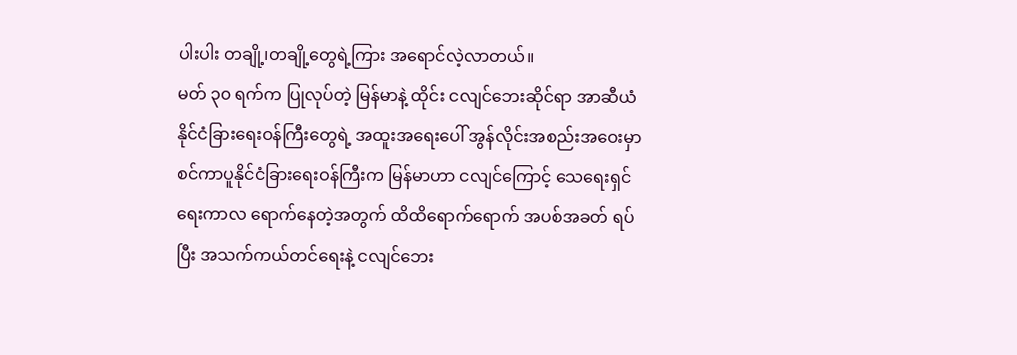ပါးပါး တချို့၊တချို့တွေရဲ့ကြား အရောင်လဲ့လာတယ်။
မတ် ၃၀ ရက်က ပြုလုပ်တဲ့ မြန်မာနဲ့ ထိုင်း ငလျင်ဘေးဆိုင်ရာ အာဆီယံနိုင်ငံခြားရေးဝန်ကြီးတွေရဲ့ အထူးအရေးပေါ် အွန်လိုင်းအစည်းအဝေးမှာ စင်ကာပူနိုင်ငံခြားရေးဝန်ကြီးက မြန်မာဟာ ငလျင်ကြောင့် သေရေးရှင်ရေးကာလ ရောက်နေတဲ့အတွက် ထိထိရောက်ရောက် အပစ်အခတ် ရပ်ပြီး အသက်ကယ်တင်ရေးနဲ့ ငလျင်ဘေး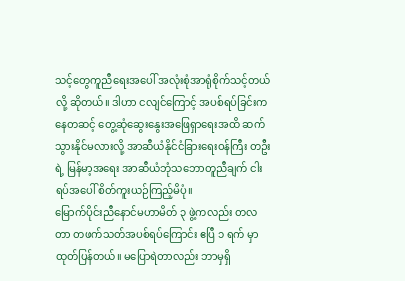သင့်တွေကူညီရေးအပေါ် အလုံးစုံအာရုံစိုက်သင့်တယ်လို့ ဆိုတယ်။ ဒါဟာ ငလျင်ကြောင့် အပစ်ရပ်ခြင်းကနေတဆင့် တွေ့ဆုံဆွေးနွေးအဖြေရှာရေးအထိ ဆက်သွားနိုင်မလားလို့ အာဆီယံနိုင်ငံခြားရေးဝန်ကြီး တဦးရဲ့ မြန်မာ့အရေး အာဆီယံဘုံသဘောတူညီချက် ငါးရပ်အပေါ် စိတ်ကူးယဉ်ကြည့်မိပုံ။
မြောက်ပိုင်းညီနောင်မဟာမိတ် ၃ ဖွဲ့ကလည်း တလတာ တဖက်သတ်အပစ်ရပ်ကြောင်း ဧပြီ ၁ ရက် မှာ ထုတ်ပြန်တယ်။ မပြောရဲတာလည်း ဘာမှရှိ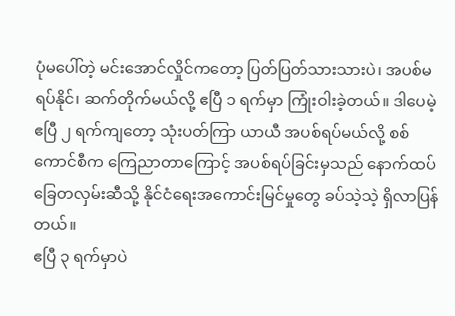ပုံမပေါ်တဲ့ မင်းအောင်လှိုင်ကတော့ ပြတ်ပြတ်သားသားပဲ၊ အပစ်မရပ်နိုင်၊ ဆက်တိုက်မယ်လို့ ဧပြီ ၁ ရက်မှာ ကြုံးဝါးခဲ့တယ်။ ဒါပေမဲ့ ဧပြီ ၂ ရက်ကျတော့ သုံးပတ်ကြာ ယာယီ အပစ်ရပ်မယ်လို့ စစ်ကောင်စီက ကြေညာတာကြောင့် အပစ်ရပ်ခြင်းမှသည် နောက်ထပ်ခြေတလှမ်းဆီသို့ နိုင်ငံရေးအကောင်းမြင်မှုတွေ ခပ်သဲ့သဲ့ ရှိလာပြန်တယ်။
ဧပြီ ၃ ရက်မှာပဲ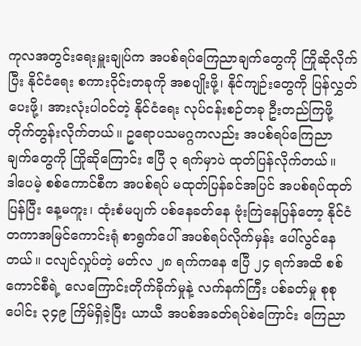ကုလအတွင်းရေးမှူးချုပ်က အပစ်ရပ်ကြေညာချက်တွေကို ကြိုဆိုလိုက်ပြီး နိုင်ငံရေး စကားဝိုင်းတခုကို အစပျိုးဖို့၊ နိုင်ကျဉ်းတွေကို ပြန်လွှတ်ပေးဖို့၊ အားလုံးပါဝင်တဲ့ နိုင်ငံရေး လုပ်ငန်းစဉ်တခု ဦးတည်ကြဖို့ တိုက်တွန်းလိုက်တယ်။ ဥရောပသမဂ္ဂကလည်း အပစ်ရပ်ကြေညာချက်တွေကို ကြိုဆိုကြောင်း ဧပြီ ၃ ရက်မှာပဲ ထုတ်ပြန်လိုက်တယ်။
ဒါပေမဲ့ စစ်ကောင်စီက အပစ်ရပ် မထုတ်ပြန်ခင်အပြင် အပစ်ရပ်ထုတ်ပြန်ပြီး နေ့မကူး၊ ထုံးစံမပျက် ပစ်နေခတ်နေ ဗုံးကြဲနေပြန်တော့ နိုင်ငံတကာအမြင်ကောင်းရုံ စာရွက်ပေါ် အပစ်ရပ်လိုက်မှန်း ပေါ်လွင်နေတယ်။ ငလျင်လှုပ်တဲ့ မတ်လ ၂၈ ရက်ကနေ ဧပြီ ၂၄ ရက်အထိ စစ်ကောင်စီရဲ့ လေကြောင်းတိုက်ခိုက်မှုနဲ့ လက်နက်ကြီး ပစ်ခတ်မှု စုစုပေါင်း ၃၄၉ ကြိမ်ရှိခဲ့ပြီး ယာယီ အပစ်အခတ်ရပ်စဲကြောင်း ကြေညာ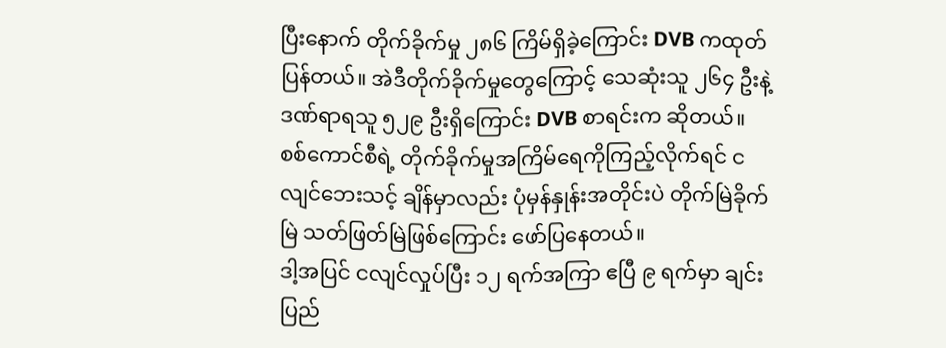ပြီးနောက် တိုက်ခိုက်မှု ၂၈၆ ကြိမ်ရှိခဲ့ကြောင်း DVB ကထုတ်ပြန်တယ်။ အဲဒီတိုက်ခိုက်မှုတွေကြောင့် သေဆုံးသူ ၂၆၄ ဦးနဲ့ ဒဏ်ရာရသူ ၅၂၉ ဦးရှိကြောင်း DVB စာရင်းက ဆိုတယ်။ စစ်ကောင်စီရဲ့ တိုက်ခိုက်မှုအကြိမ်ရေကိုကြည့်လိုက်ရင် ငလျင်ဘေးသင့် ချိန်မှာလည်း ပုံမှန်နှုန်းအတိုင်းပဲ တိုက်မြဲခိုက်မြဲ သတ်ဖြတ်မြဲဖြစ်ကြောင်း ဖော်ပြနေတယ်။
ဒါ့အပြင် ငလျင်လှုပ်ပြီး ၁၂ ရက်အကြာ ဧပြီ ၉ ရက်မှာ ချင်းပြည်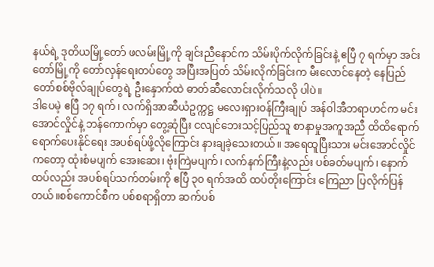နယ်ရဲ့ ဒုတိယမြို့တော် ဖလမ်းမြို့ကို ချင်းညီနောင်က သိမ်းပိုက်လိုက်ခြင်းနဲ့ ဧပြီ ၇ ရက်မှာ အင်းတော်မြို့ကို တော်လှန်ရေးတပ်တွေ အပြီးအပြတ် သိမ်းလိုက်ခြင်းက မီးလောင်နေတဲ့ နေပြည်တော်စစ်ဗိုလ်ချုပ်တွေရဲ့ ဦးနှောက်ထဲ ဓာတ်ဆီလောင်းလိုက်သလို ပါပဲ။
ဒါပေမဲ့ ဧပြီ ၁၇ ရက်၊ လက်ရှိအာဆီယံဥက္ကဋ္ဌ မလေးရှားဝန်ကြီးချုပ် အန်ဝါအီဘရာဟင်က မင်းအောင်လှိုင်နဲ့ ဘန်ကောက်မှာ တွေ့ဆုံပြီး ငလျင်ဘေးသင့်ပြည်သူ စာနာမှုအကူအညီ ထိထိရောက်ရောက်ပေးနိုင်ရေး အပစ်ရပ်ဖို့လိုကြောင်း နားချခဲ့သေးတယ်။ အရေထူပြီးသား မင်းအောင်လှိုင်ကတော့ ထုံးစံမပျက် အေးဆေး၊ ဗုံးကြဲမပျက်၊ လက်နက်ကြီးနဲ့လည်း ပစ်ခတ်မပျက်၊ နောက်ထပ်လည်း အပစ်ရပ်သက်တမ်းကို ဧပြီ ၃၀ ရက်အထိ ထပ်တိုးကြောင်း ကြေညာ ပြလိုက်ပြန်တယ်။စစ်ကောင်စီက ပစ်စရာရှိတာ ဆက်ပစ်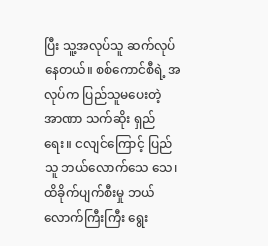ပြီး သူ့အလုပ်သူ ဆက်လုပ်နေတယ်။ စစ်ကောင်စီရဲ့ အလုပ်က ပြည်သူမပေးတဲ့ အာဏာ သက်ဆိုး ရှည်ရေး။ ငလျင်ကြောင့် ပြည်သူ ဘယ်လောက်သေ သေ၊ ထိခိုက်ပျက်စီးမှု ဘယ်လောက်ကြီးကြီး ရွေး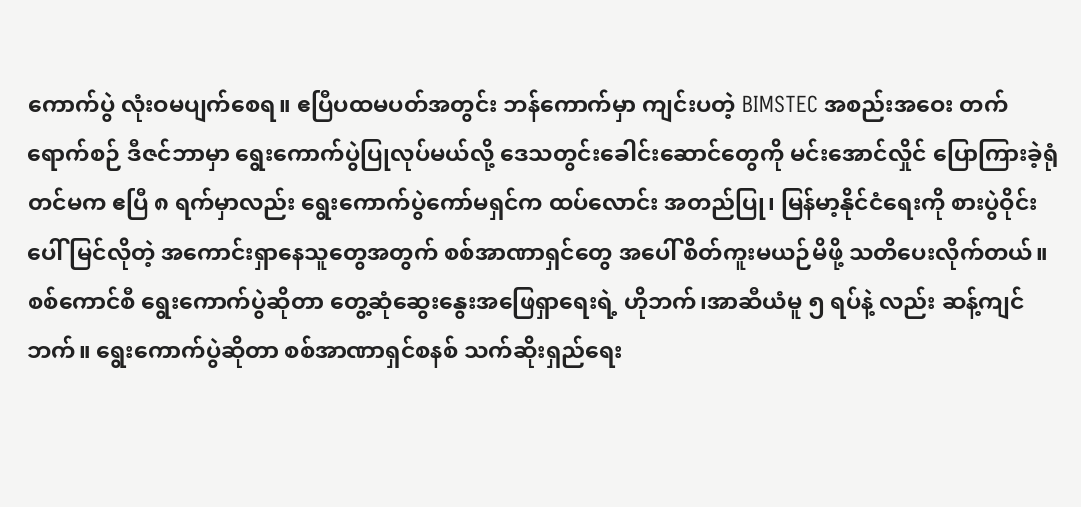ကောက်ပွဲ လုံးဝမပျက်စေရ။ ဧပြီပထမပတ်အတွင်း ဘန်ကောက်မှာ ကျင်းပတဲ့ BIMSTEC အစည်းအဝေး တက်ရောက်စဉ် ဒီဇင်ဘာမှာ ရွေးကောက်ပွဲပြုလုပ်မယ်လို့ ဒေသတွင်းခေါင်းဆောင်တွေကို မင်းအောင်လှိုင် ပြောကြားခဲ့ရုံတင်မက ဧပြီ ၈ ရက်မှာလည်း ရွေးကောက်ပွဲကော်မရှင်က ထပ်လောင်း အတည်ပြု၊ မြန်မာ့နိုင်ငံရေးကို စားပွဲဝိုင်းပေါ် မြင်လိုတဲ့ အကောင်းရှာနေသူတွေအတွက် စစ်အာဏာရှင်တွေ အပေါ် စိတ်ကူးမယဉ်မိဖို့ သတိပေးလိုက်တယ်။
စစ်ကောင်စီ ရွေးကောက်ပွဲဆိုတာ တွေ့ဆုံဆွေးနွေးအဖြေရှာရေးရဲ့ ဟိုဘက်၊အာဆီယံမူ ၅ ရပ်နဲ့ လည်း ဆန့်ကျင်ဘက်။ ရွေးကောက်ပွဲဆိုတာ စစ်အာဏာရှင်စနစ် သက်ဆိုးရှည်ရေး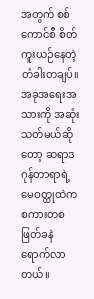အတွက် စစ်ကောင်စီ စိတ်ကူးယဉ်နေတဲ့ တံခါးတချပ်။ အခုအရေးအသားကို အဆုံးသတ်မယ်ဆိုတော့ ဆရာဒဂုန်တာရာရဲ့ မေဝတ္ထုထဲက စကားတစ ဖြတ်ခနဲ ရောက်လာတယ်။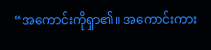“အကောင်းကိုရှာ၏။ အကောင်းကား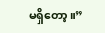မရှိတော့။”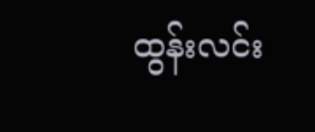ထွန်းလင်း